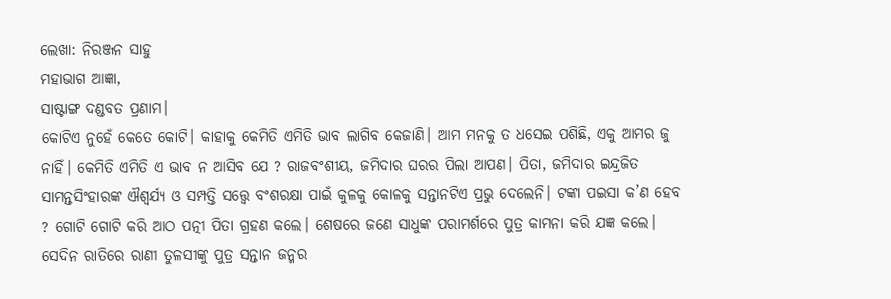ଲେଖା: ନିରଞ୍ଜନ ସାହୁ
ମହାଭାଗ ଆଜ୍ଞା,
ସାଷ୍ଟାଙ୍ଗ ଦଣ୍ଡବତ ପ୍ରଣାମ।
କୋଟିଏ ନୁହେଁ କେତେ କୋଟି। କାହାକୁ କେମିତି ଏମିତି ଭାବ ଲାଗିବ କେଜାଣି। ଆମ ମନକୁ ତ ଧସେଇ ପଶିଛି, ଏକୁ ଆମର ଜୁ ନାହିଁ। କେମିତି ଏମିତି ଏ ଭାବ ନ ଆସିବ ଯେ ? ରାଜବଂଶୀୟ, ଜମିଦାର ଘରର ପିଲା ଆପଣ। ପିତା, ଜମିଦାର ଇନ୍ଦ୍ରଜିତ ସାମନ୍ତସିଂହାରଙ୍କ ଐଶ୍ୱର୍ଯ୍ୟ ଓ ସମ୍ପତ୍ତି ସତ୍ତ୍ଵେ ବଂଶରକ୍ଷା ପାଇଁ କୁଳକୁ କୋଳକୁ ସନ୍ତାନଟିଏ ପ୍ରଭୁ ଦେଲେନି। ଟଙ୍କା ପଇସା କ’ଣ ହେବ ? ଗୋଟି ଗୋଟି କରି ଆଠ ପତ୍ନୀ ପିତା ଗ୍ରହଣ କଲେ। ଶେଷରେ ଜଣେ ସାଧୁଙ୍କ ପରାମର୍ଶରେ ପୁତ୍ର କାମନା କରି ଯଜ୍ଞ କଲେ। ସେଦିନ ରାତିରେ ରାଣୀ ତୁଳସୀଙ୍କୁ ପୁତ୍ର ସନ୍ତାନ ଜନ୍ମର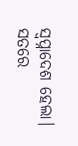ସ୍ଵପ୍ନାଦେଶ ହେଲା। ସତରେ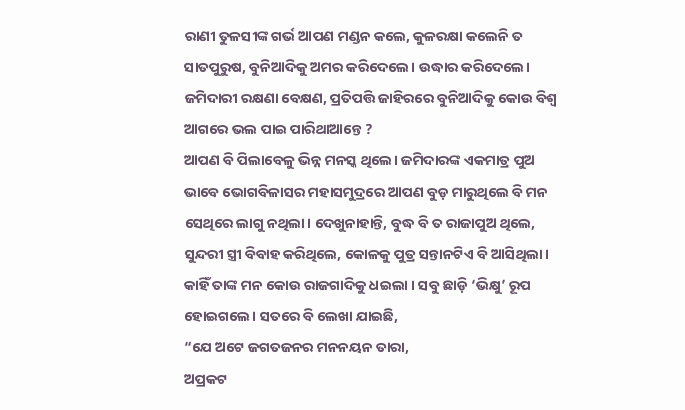ରାଣୀ ତୁଳସୀଙ୍କ ଗର୍ଭ ଆପଣ ମଣ୍ଡନ କଲେ, କୁଳରକ୍ଷା କଲେନି ତ ସାତପୁରୁଷ, ବୁନିଆଦିକୁ ଅମର କରିଦେଲେ। ଉଦ୍ଧାର କରିଦେଲେ। ଜମିଦାରୀ ରକ୍ଷଣା ବେକ୍ଷଣ, ପ୍ରତିପତ୍ତି ଜାହିରରେ ବୁନିଆଦିକୁ କୋଉ ବିଶ୍ଵ ଆଗରେ ଭଲ ପାଇ ପାରିଥାଆନ୍ତେ ?
ଆପଣ ବି ପିଲାବେଳୁ ଭିନ୍ନ ମନସ୍କ ଥିଲେ। ଜମିଦାରଙ୍କ ଏକମାତ୍ର ପୁଅ ଭାବେ ଭୋଗବିଳାସର ମହାସମୁଦ୍ରରେ ଆପଣ ବୁଡ଼ ମାରୁଥିଲେ ବି ମନ ସେଥିରେ ଲାଗୁ ନଥିଲା। ଦେଖୁନାହାନ୍ତି, ବୁଦ୍ଧ ବି ତ ରାଜାପୁଅ ଥିଲେ, ସୁନ୍ଦରୀ ସ୍ତ୍ରୀ ବିବାହ କରିଥିଲେ, କୋଳକୁ ପୁତ୍ର ସନ୍ତାନଟିଏ ବି ଆସିଥିଲା। କାହିଁ ତାଙ୍କ ମନ କୋଉ ରାଜଗାଦିକୁ ଧଇଲା । ସବୁ ଛାଡ଼ି ‘ଭିକ୍ଷୁ’ ରୂପ ହୋଇଗଲେ। ସତରେ ବି ଲେଖା ଯାଇଛି,
“ଯେ ଅଟେ ଜଗତଜନର ମନନୟନ ତାରା,
ଅପ୍ରକଟ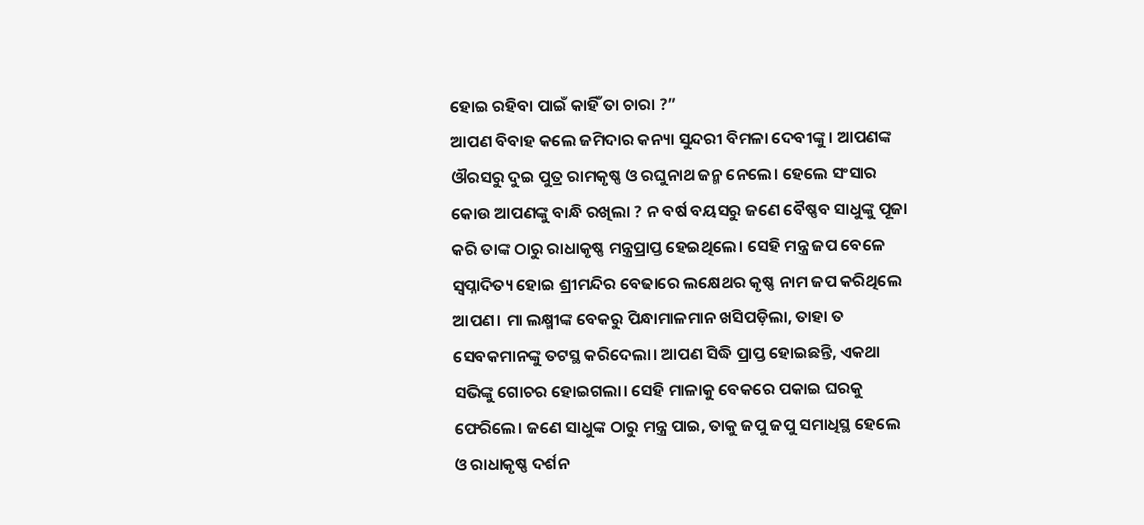ହୋଇ ରହିବା ପାଇଁ କାହିଁ ତା ଚାରା ?”
ଆପଣ ବିବାହ କଲେ ଜମିଦାର କନ୍ୟା ସୁନ୍ଦରୀ ବିମଳା ଦେବୀଙ୍କୁ । ଆପଣଙ୍କ ଔରସରୁ ଦୁଇ ପୁତ୍ର ରାମକୃଷ୍ଣ ଓ ରଘୁନାଥ ଜନ୍ମ ନେଲେ। ହେଲେ ସଂସାର କୋଉ ଆପଣଙ୍କୁ ବାନ୍ଧି ରଖିଲା ? ନ ବର୍ଷ ବୟସରୁ ଜଣେ ବୈଷ୍ଣବ ସାଧୁଙ୍କୁ ପୂଜା କରି ତାଙ୍କ ଠାରୁ ରାଧାକୃଷ୍ଣ ମନ୍ତ୍ରପ୍ରାପ୍ତ ହେଇଥିଲେ। ସେହି ମନ୍ତ୍ର ଜପ ବେଳେ ସ୍ଵପ୍ନାଦିତ୍ୟ ହୋଇ ଶ୍ରୀମନ୍ଦିର ବେଢାରେ ଲକ୍ଷେଥର କୃଷ୍ଣ ନାମ ଜପ କରିଥିଲେ ଆପଣ। ମା ଲକ୍ଷ୍ମୀଙ୍କ ବେକରୁ ପିନ୍ଧାମାଳମାନ ଖସିପଡ଼ିଲା, ତାହା ତ ସେବକମାନଙ୍କୁ ତଟସ୍ଥ କରିଦେଲା। ଆପଣ ସିଦ୍ଧି ପ୍ରାପ୍ତ ହୋଇଛନ୍ତି, ଏକଥା ସଭିଙ୍କୁ ଗୋଚର ହୋଇଗଲା। ସେହି ମାଳାକୁ ବେକରେ ପକାଇ ଘରକୁ ଫେରିଲେ। ଜଣେ ସାଧୁଙ୍କ ଠାରୁ ମନ୍ତ୍ର ପାଇ, ତାକୁ ଜପୁ ଜପୁ ସମାଧିସ୍ଥ ହେଲେ ଓ ରାଧାକୃଷ୍ଣ ଦର୍ଶନ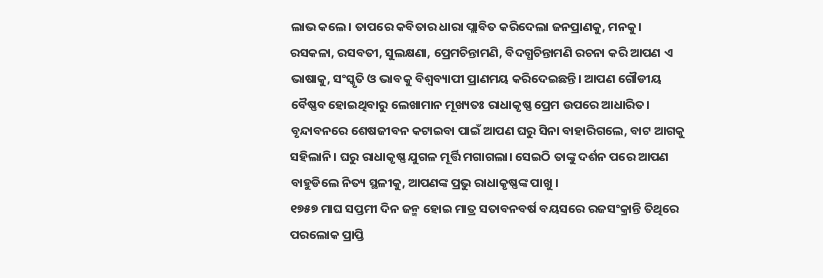ଲାଭ କଲେ। ତାପରେ କବିତାର ଧାରା ପ୍ଲାବିତ କରିଦେଲା ଜନପ୍ରାଣକୁ, ମନକୁ।
ରସକଳା, ରସବତୀ, ସୁଲକ୍ଷଣା, ପ୍ରେମଚିନ୍ତାମଣି, ବିଦଗ୍ଧଚିନ୍ତାମଣି ରଚନା କରି ଆପଣ ଏ ଭାଷାକୁ, ସଂସ୍କୃତି ଓ ଭାବକୁ ବିଶ୍ଵବ୍ୟାପୀ ପ୍ରାଣମୟ କରିଦେଇଛନ୍ତି। ଆପଣ ଗୌଡୀୟ ବୈଷ୍ଣବ ହୋଇଥିବାରୁ ଲେଖାମାନ ମୂଖ୍ୟତଃ ରାଧାକୃଷ୍ଣ ପ୍ରେମ ଉପରେ ଆଧାରିତ। ବୃନ୍ଦାବନରେ ଶେଷଜୀବନ କଟାଇବା ପାଇଁ ଆପଣ ଘରୁ ସିନା ବାହାରିଗଲେ, ବାଟ ଆଗକୁ ସହିଲାନି। ଘରୁ ରାଧାକୃଷ୍ଣ ଯୁଗଳ ମୂର୍ତ୍ତି ମଗାଗଲା। ସେଇଠି ତାଙ୍କୁ ଦର୍ଶନ ପରେ ଆପଣ ବାହୁଡିଲେ ନିତ୍ୟ ସ୍ଥଳୀକୁ, ଆପଣଙ୍କ ପ୍ରଭୁ ରାଧାକୃଷ୍ଣଙ୍କ ପାଖୁ ।
୧୭୫୭ ମାଘ ସପ୍ତମୀ ଦିନ ଜନ୍ମ ହୋଇ ମାତ୍ର ସତାବନବର୍ଷ ବୟସରେ ରଜସଂକ୍ରାନ୍ତି ତିଥିରେ ପରଲୋକ ପ୍ରାପ୍ତି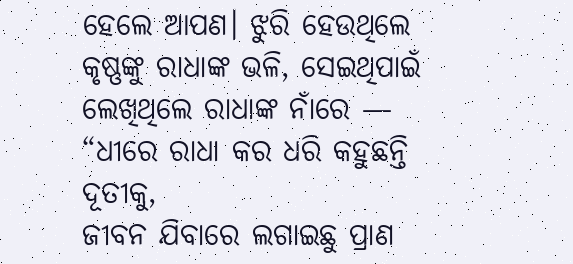ହେଲେ ଆପଣ। ଝୁରି ହେଉଥିଲେ କୃଷ୍ଣଙ୍କୁ ରାଧାଙ୍କ ଭଳି, ସେଇଥିପାଇଁ ଲେଖିଥିଲେ ରାଧାଙ୍କ ନାଁରେ —
“ଧୀରେ ରାଧା କର ଧରି କହୁଛନ୍ତି ଦୂତୀକୁ,
ଜୀବନ ଯିବାରେ ଲଗାଇଛୁ ପ୍ରାଣ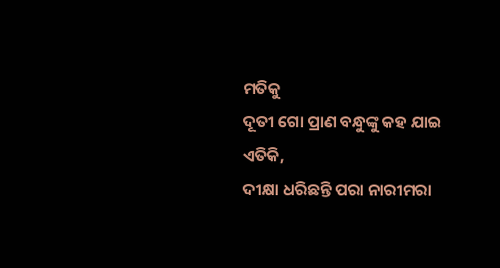ମତିକୁ
ଦୂତୀ ଗୋ ପ୍ରାଣ ବନ୍ଧୁଙ୍କୁ କହ ଯାଇ ଏତିକି,
ଦୀକ୍ଷା ଧରିଛନ୍ତି ପରା ନାରୀମରା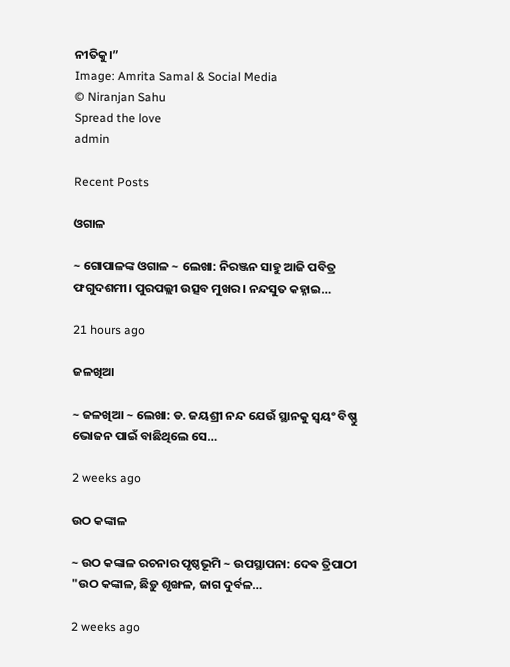ନୀତିକୁ।”
Image: Amrita Samal & Social Media
© Niranjan Sahu
Spread the love
admin

Recent Posts

ଓଗାଳ

~ ଗୋପାଳଙ୍କ ଓଗାଳ ~ ଲେଖା: ନିରଞ୍ଜନ ସାହୁ ଆଜି ପବିତ୍ର ଫଗୁଦଶମୀ। ପୁରପଲ୍ଲୀ ଉତ୍ସବ ମୁଖର। ନନ୍ଦସୁତ କହ୍ନାଇ…

21 hours ago

ଜଳଖିଆ

~ ଜଳଖିଆ ~ ଲେଖା: ଡ. ଜୟଶ୍ରୀ ନନ୍ଦ ଯେଉଁ ସ୍ଥାନକୁ ସ୍ବୟଂ ବିଷ୍ଣୁ ଭୋଜନ ପାଇଁ ବାଛିଥିଲେ ସେ…

2 weeks ago

ଉଠ କଙ୍କାଳ

~ ଉଠ କଙ୍କାଳ ରଚନାର ପୃଷ୍ଠଭୂମି ~ ଉପସ୍ଥାପନା: ଦେଵ ତ୍ରିପାଠୀ "ଉଠ କଙ୍କାଳ, ଛିଡ଼ୁ ଶୃଙ୍ଖଳ, ଜାଗ ଦୁର୍ବଳ…

2 weeks ago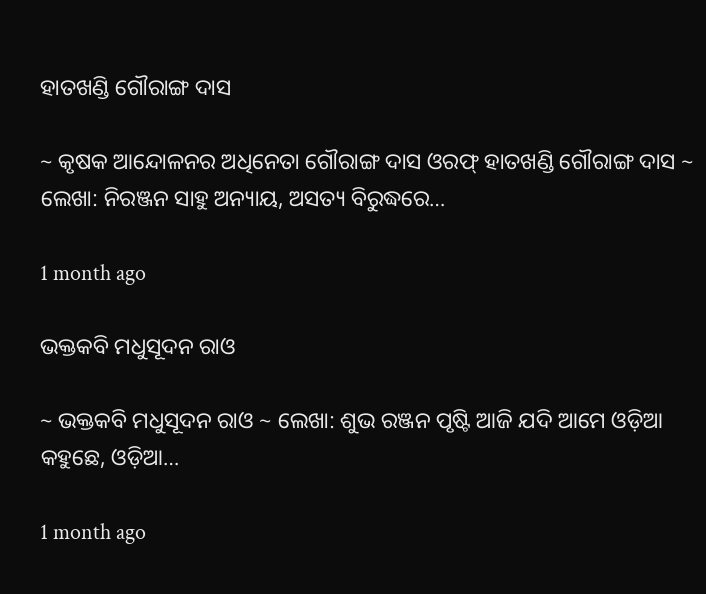ହାତଖଣ୍ଡି ଗୌରାଙ୍ଗ ଦାସ

~ କୃଷକ ଆନ୍ଦୋଳନର ଅଧିନେତା ଗୌରାଙ୍ଗ ଦାସ ଓରଫ୍ ହାତଖଣ୍ଡି ଗୌରାଙ୍ଗ ଦାସ ~ ଲେଖା: ନିରଞ୍ଜନ ସାହୁ ଅନ୍ୟାୟ, ଅସତ୍ୟ ବିରୁଦ୍ଧରେ…

1 month ago

ଭକ୍ତକବି ମଧୁସୂଦନ ରାଓ

~ ଭକ୍ତକବି ମଧୁସୂଦନ ରାଓ ~ ଲେଖା: ଶୁଭ ରଞ୍ଜନ ପୃଷ୍ଟି ଆଜି ଯଦି ଆମେ ଓଡ଼ିଆ କହୁଛେ, ଓଡ଼ିଆ…

1 month ago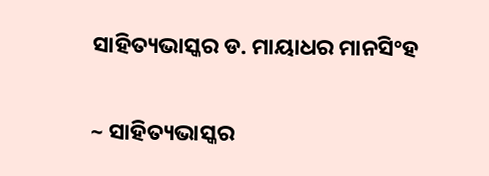ସାହିତ୍ୟଭାସ୍କର ଡ. ମାୟାଧର ମାନସିଂହ

~ ସାହିତ୍ୟଭାସ୍କର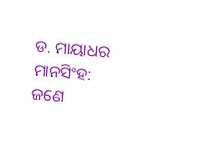ଡ. ମାୟାଧର ମାନସିଂହ: ଜଣେ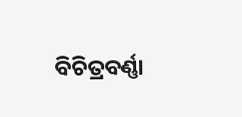ବିଚିତ୍ରବର୍ଣ୍ଣା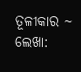ତୂଳୀକାର ~ ଲେଖା: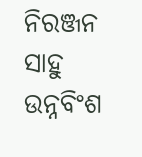ନିରଞ୍ଜନ ସାହୁ ଉନ୍ନବିଂଶ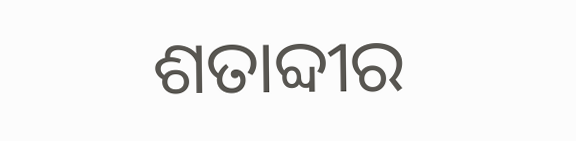ଶତାବ୍ଦୀର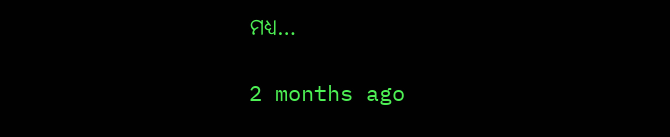ମଧ୍ୟ…

2 months ago